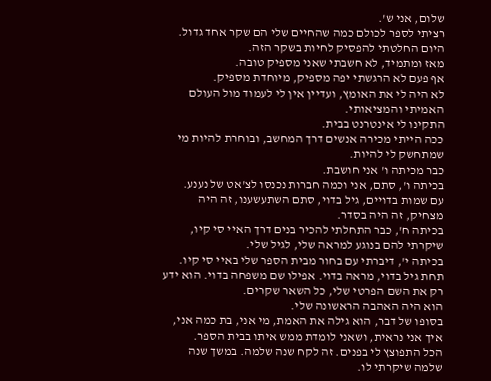שלום, אני ש'.
רציתי לספר לכולם כמה שהחיים שלי הם שקר אחד גדול.
היום החלטתי להפסיק לחיות בשקר הזה.
מאז ומתמיד, לא חשבתי שאני מספיק טובה.
אף פעם לא הרגשתי יפה מספיק, מיוחדת מספיק.
לא היה לי את האומץ, ועדיין אין לי לעמוד מול העולם האמיתי והמציאותי.
התקינו לי אינטרנט בבית.
ככה הייתי מכירה אנשים דרך המחשב, ובוחרת להיות מי שמתחשק לי להיות.
כבר מכיתה ו' אני חושבת.
בכיתה ו', סתם, אני וכמה חברות נכנסו לצ'אט של נענע.
עם שמות בדויים, גיל בדוי, סתם השתעשענו, זה היה מצחיק, זה היה בסדר.
בכיתה ח', כבר התחלתי להכיר בנים דרך האיי סי קיו, שיקרתי להם בנוגע למראה שלי, לגיל שלי.
בכיתה י', דיברתי עם בחור מבית הספר שלי באיי סי קיו.
תחת גיל בדוי, מראה בדוי. אפילו שם משפחה בדוי. הוא ידע רק את השם הפרטי שלי, כל השאר שקרים.
הוא היה האהבה הראשונה שלי.
בסופו של דבר, הוא גילה את האמת, מי אני, בת כמה אני, איך אני נראית, ושאני לומדת ממש איתו בבית הספר.
הכל התפוצץ לי בפנים. זה לקח שנה שלמה. במשך שנה שלמה שיקרתי לו.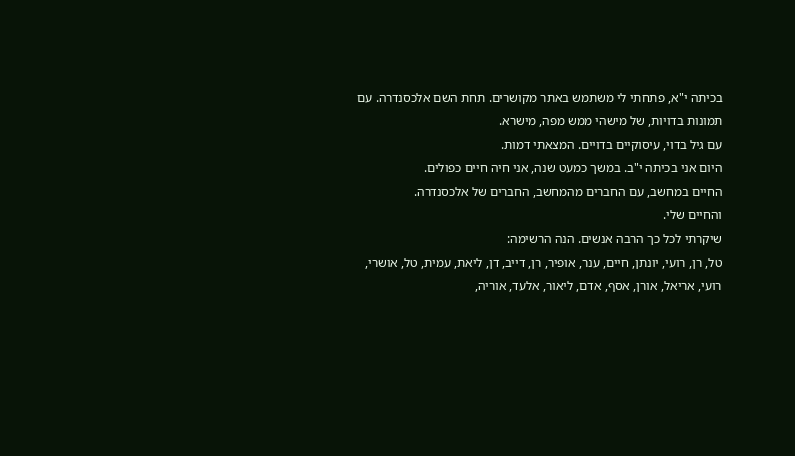בכיתה י"א, פתחתי לי משתמש באתר מקושרים. תחת השם אלכסנדרה. עם תמונות בדויות, של מישהי ממש מפה, מישרא.
עם גיל בדוי, עיסוקיים בדויים. המצאתי דמות.
היום אני בכיתה י"ב. במשך כמעט שנה, אני חיה חיים כפולים.
החיים במחשב, עם החברים מהמחשב, החברים של אלכסנדרה.
והחיים שלי.
שיקרתי לכל כך הרבה אנשים. הנה הרשימה:
טל, רן, רועי, יונתן, חיים, ענר, אופיר, רן, דייב, דן, ליאת, עמית, טל, אושרי, רועי, אריאל, אורן, אסף, אדם, ליאור, אלעד, אוריה,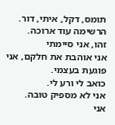תומס, דקל, איתי, דור.
הרשימה עוד ארוכה.
זהו, אני סיימתי
אני אוהבת את חלקם, אני פוגעת בעצמי.
כואב לי ורע לי.
אני לא מספיק טובה.
אני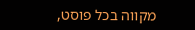מקווה בכל פוסט,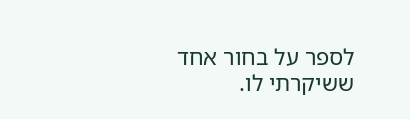לספר על בחור אחד ששיקרתי לו.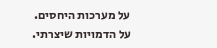על מערכות היחסים.
על הדמויות שיצרתי.